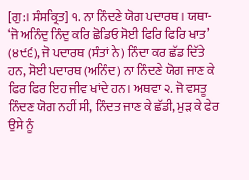[ਗੁ:। ਸੰਸਕ੍ਰਿਤ] ੧. ਨਾ ਨਿੰਦਣੇ ਯੋਗ ਪਦਾਰਥ। ਯਥਾ- ‘ਜੋ ਅਨਿੰਦੁ ਨਿੰਦੁ ਕਰਿ ਛੋਡਿਓ ਸੋਈ ਫਿਰਿ ਫਿਰਿ ਖਾਤ’ (੪੯੬), ਜੋ ਪਦਾਰਥ (ਸੰਤਾਂ ਨੇ) ਨਿੰਦਾ ਕਰ ਛੱਡ ਦਿੱਤੇ ਹਨ, ਸੋਈ ਪਦਾਰਥ (ਅਨਿੰਦ) ਨਾ ਨਿੰਦਣੇ ਯੋਗ ਜਾਣ ਕੇ ਫਿਰ ਫਿਰ ਇਹ ਜੀਵ ਖਾਂਦੇ ਹਨ। ਅਥਵਾ ੨. ਜੋ ਵਸਤੂ ਨਿੰਦਣ ਯੋਗ ਨਹੀਂ ਸੀ, ਨਿੰਦਤ ਜਾਣ ਕੇ ਛੱਡੀ, ਮੁੜ ਕੇ ਫੇਰ ਉਸੇ ਨੂੰ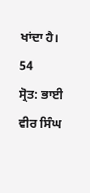ਖਾਂਦਾ ਹੈ। 54
ਸ੍ਰੋਤ: ਭਾਈ ਵੀਰ ਸਿੰਘ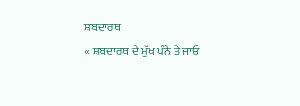ਸ਼ਬਦਾਰਥ
« ਸ਼ਬਦਾਰਥ ਦੇ ਮੁੱਖ ਪੰਨੇ ਤੇ ਜਾਓ